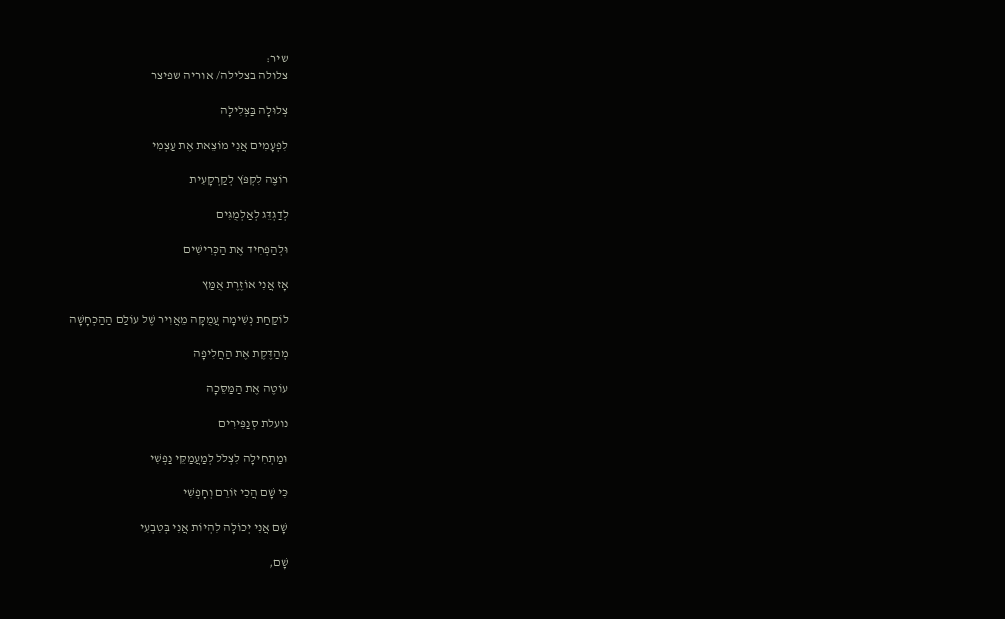שיר:
צלולה בצלילה/ אוריה שפיצר

צְלוּלָה בַּצְּלִילָה

לִפְעָמִים אֲנִי מוֹצֵאת אֶת עַצְמִי

רוֹצֶה לִקְפֹּץ לְקַרְקָעִית

לְדַגְדֵּג לְאַלְמֻגִּים

וּלְהַפְחִיד אֶת הַכְּרִישִׁים

אָז אֲנִי אוֹזֶרֶת אֻמַּץ

לוֹקַחַת נְשִׁימָה עֲמֻקָּה מֵאֲוִיר שֶׁל עוֹלַם הַהַכְחָשָׁה

מְהַדֶּקֶת אֶת הַחֲלִיפָה

עוֹטֶה אֶת הַמַּסֵּכָה

נועלת סְנַפִּירִים

וּמַתְחִילָה לִצְלֹל לְמַעֲמַקֵּי נַפְשִׁי

כִּי שָׁם הֲכִי זוֹרֵם וְחָפְשִׁי

שָׁם אֲנִי יְכוֹלָה לִהְיוֹת אֲנִי בְּטִבְעִי

שָׁם,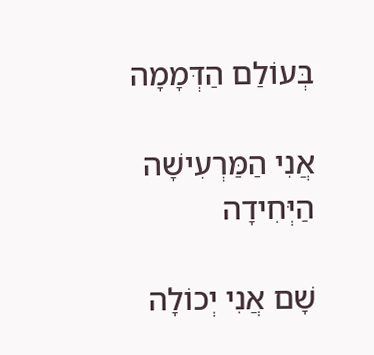בְּעוֹלַם הַדְּמָמָה

אֲנִי הַמַּרְעִישָׁה הַיְּחִידָה

שָׁם אֲנִי יְכוֹלָה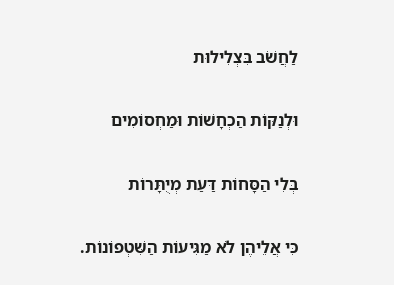לַחֲשֹׁב בִּצְלִילוּת

וּלְנַקּוֹת הַכְחָשׁוֹת וּמַחְסוֹמִים

בְּלִי הַסָּחוֹת דַּעַת מְיֻתָּרוֹת

כִּי אֲלֵיהֶן לֹא מַגִּיעוֹת הַשִּׁטְפוֹנוֹת.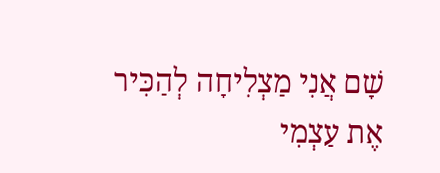שָׁם אֲנִי מַצְלִיחָה לְהַכִּיר אֶת עַצְמִי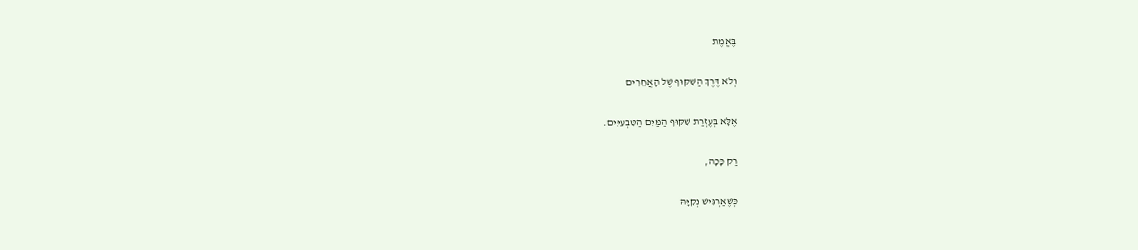בֶּאֱמֶת

וְלֹא דֶּרֶךְ הַשִּׁקּוּף שֶׁל הָאֲחֵרִים

אֶלָּא בְּעֶזְרַת שִׁקּוּף הַמַּיִם הַטִּבְעִיִּים.

רַק כָּכָה,

כְּשֶׁאַרְגִּישׁ נְקִיָּהּ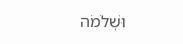וּשְׁלֹמֹה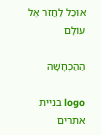אוּכַל לַחֲזֹר אֶל עוֹלָם

הַהַכְחָשָׁה

logo בניית אתרים